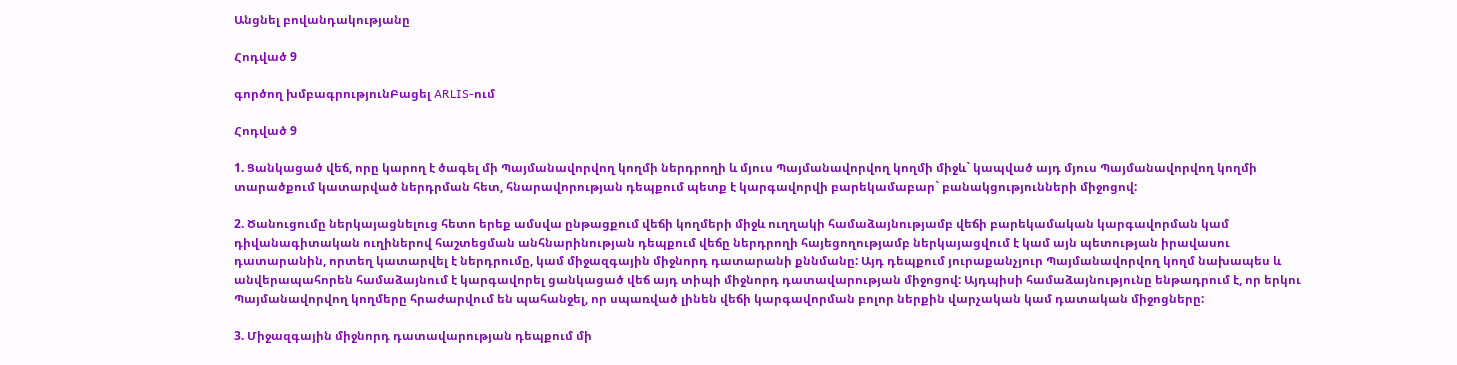Անցնել բովանդակությանը

Հոդված 9

գործող խմբագրությունԲացել ARLIS-ում

Հոդված 9

1. Ցանկացած վեճ, որը կարող է ծագել մի Պայմանավորվող կողմի ներդրողի և մյուս Պայմանավորվող կողմի միջև` կապված այդ մյուս Պայմանավորվող կողմի տարածքում կատարված ներդրման հետ, հնարավորության դեպքում պետք է կարգավորվի բարեկամաբար` բանակցությունների միջոցով:

2. Ծանուցումը ներկայացնելուց հետո երեք ամսվա ընթացքում վեճի կողմերի միջև ուղղակի համաձայնությամբ վեճի բարեկամական կարգավորման կամ դիվանագիտական ուղիներով հաշտեցման անհնարինության դեպքում վեճը ներդրողի հայեցողությամբ ներկայացվում է կամ այն պետության իրավասու դատարանին, որտեղ կատարվել է ներդրումը, կամ միջազգային միջնորդ դատարանի քննմանը: Այդ դեպքում յուրաքանչյուր Պայմանավորվող կողմ նախապես և անվերապահորեն համաձայնում է կարգավորել ցանկացած վեճ այդ տիպի միջնորդ դատավարության միջոցով: Այդպիսի համաձայնությունը ենթադրում է, որ երկու Պայմանավորվող կողմերը հրաժարվում են պահանջել, որ սպառված լինեն վեճի կարգավորման բոլոր ներքին վարչական կամ դատական միջոցները:

3. Միջազգային միջնորդ դատավարության դեպքում մի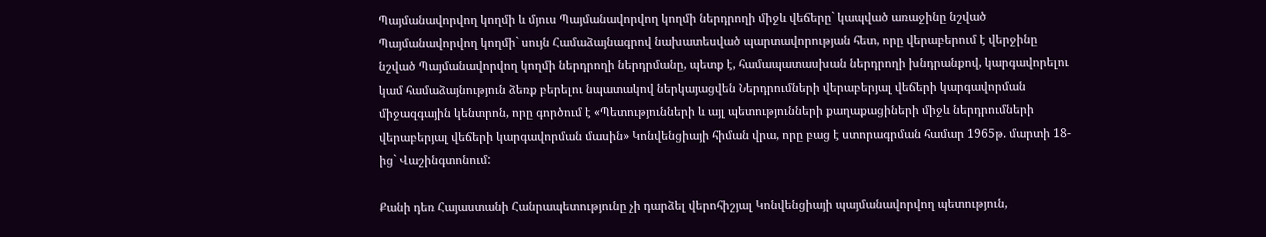Պայմանավորվող կողմի և մյուս Պայմանավորվող կողմի ներդրողի միջև վեճերը` կապված առաջինը նշված Պայմանավորվող կողմի` սույն Համաձայնագրով նախատեսված պարտավորության հետ, որը վերաբերում է վերջինը նշված Պայմանավորվող կողմի ներդրողի ներդրմանը, պետք է, համապատասխան ներդրողի խնդրանքով, կարգավորելու կամ համաձայնություն ձեռք բերելու նպատակով ներկայացվեն Ներդրումների վերաբերյալ վեճերի կարգավորման միջազգային կենտրոն, որը գործում է «Պետությունների և այլ պետությունների քաղաքացիների միջև ներդրումների վերաբերյալ վեճերի կարգավորման մասին» Կոնվենցիայի հիման վրա, որը բաց է ստորագրման համար 1965թ. մարտի 18-ից` Վաշինգտոնում:

Քանի դեռ Հայաստանի Հանրապետությունը չի դարձել վերոհիշյալ Կոնվենցիայի պայմանավորվող պետություն,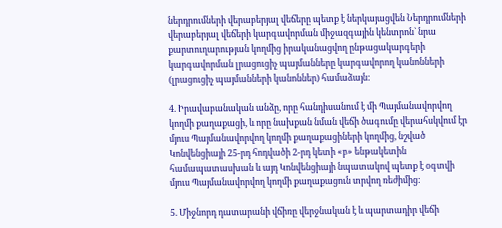ներդրումների վերաբերյալ վեճերը պետք է ներկայացվեն Ներդրումների վերաբերյալ վեճերի կարգավորման միջազգային կենտրոն` նրա քարտուղարության կողմից իրականացվող ընթացակարգերի կարգավորման լրացուցիչ պայմանները կարգավորող կանոնների (լրացուցիչ պայմանների կանոններ) համաձայն:

4. Իրավաբանական անձը, որը հանդիսանում է մի Պայմանավորվող կողմի քաղաքացի, և որը նախքան նման վեճի ծագումը վերահսկվում էր մյուս Պայմանավորվող կողմի քաղաքացիների կողմից, նշված Կոնվենցիայի 25-րդ հոդվածի 2-րդ կետի «բ» ենթակետին համապատասխան և այդ Կոնվենցիայի նպատակով պետք է օգտվի մյուս Պայմանավորվող կողմի քաղաքացուն տրվող ռեժիմից:

5. Միջնորդ դատարանի վճիռը վերջնական է և պարտադիր վեճի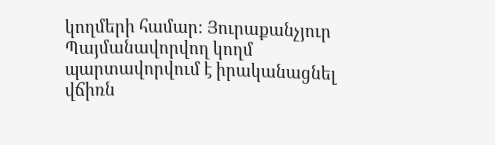կողմերի համար: Յուրաքանչյուր Պայմանավորվող կողմ պարտավորվում է իրականացնել վճիռն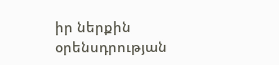իր ներքին օրենսդրության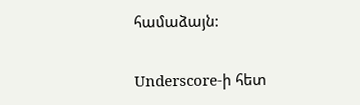համաձայն:

Underscore-ի հետ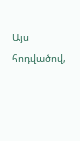Այս հոդվածով,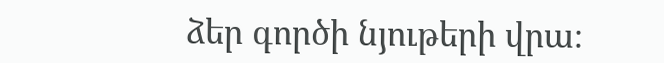ձեր գործի նյութերի վրա։